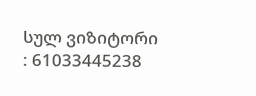სულ ვიზიტორი : 61033445238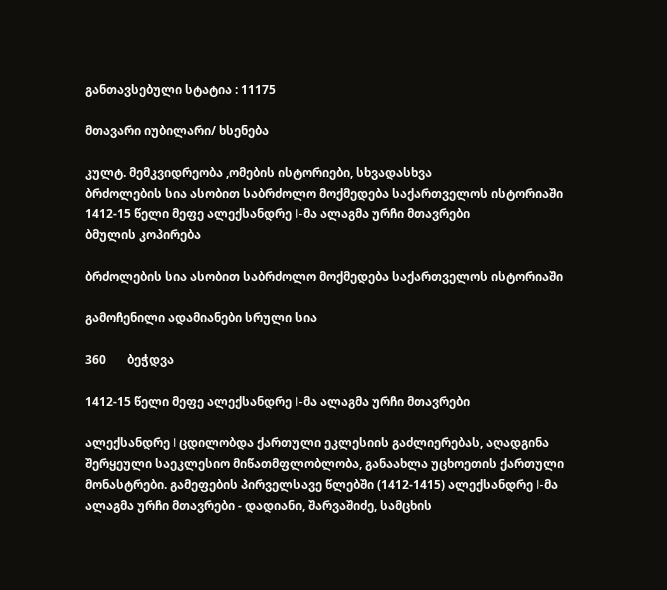განთავსებული სტატია : 11175

მთავარი იუბილარი/ ხსენება

კულტ. მემკვიდრეობა ,ომების ისტორიები, სხვადასხვა
ბრძოლების სია ასობით საბრძოლო მოქმედება საქართველოს ისტორიაში
1412-15 წელი მეფე ალექსანდრე I-მა ალაგმა ურჩი მთავრები
ბმულის კოპირება

ბრძოლების სია ასობით საბრძოლო მოქმედება საქართველოს ისტორიაში

გამოჩენილი ადამიანები სრული სია

360       ბეჭდვა

1412-15 წელი მეფე ალექსანდრე I-მა ალაგმა ურჩი მთავრები

ალექსანდრე I ცდილობდა ქართული ეკლესიის გაძლიერებას, აღადგინა შერყეული საეკლესიო მიწათმფლობლობა, განაახლა უცხოეთის ქართული მონასტრები. გამეფების პირველსავე წლებში (1412-1415) ალექსანდრე I-მა ალაგმა ურჩი მთავრები - დადიანი, შარვაშიძე, სამცხის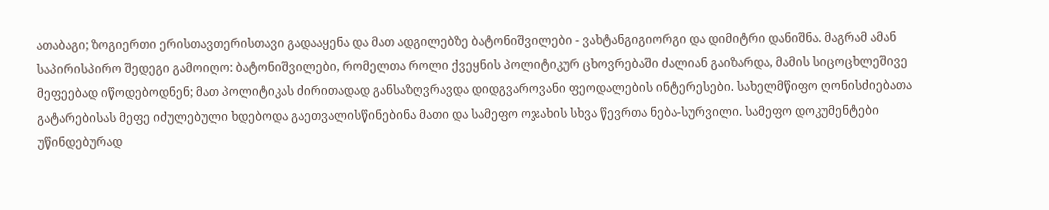ათაბაგი; ზოგიერთი ერისთავთერისთავი გადააყენა და მათ ადგილებზე ბატონიშვილები - ვახტანგიგიორგი და დიმიტრი დანიშნა. მაგრამ ამან საპირისპირო შედეგი გამოიღო: ბატონიშვილები, რომელთა როლი ქვეყნის პოლიტიკურ ცხოვრებაში ძალიან გაიზარდა, მამის სიცოცხლეშივე მეფეებად იწოდებოდნენ; მათ პოლიტიკას ძირითადად განსაზღვრავდა დიდგვაროვანი ფეოდალების ინტერესები. სახელმწიფო ღონისძიებათა გატარებისას მეფე იძულებული ხდებოდა გაეთვალისწინებინა მათი და სამეფო ოჯახის სხვა წევრთა ნება-სურვილი. სამეფო დოკუმენტები უწინდებურად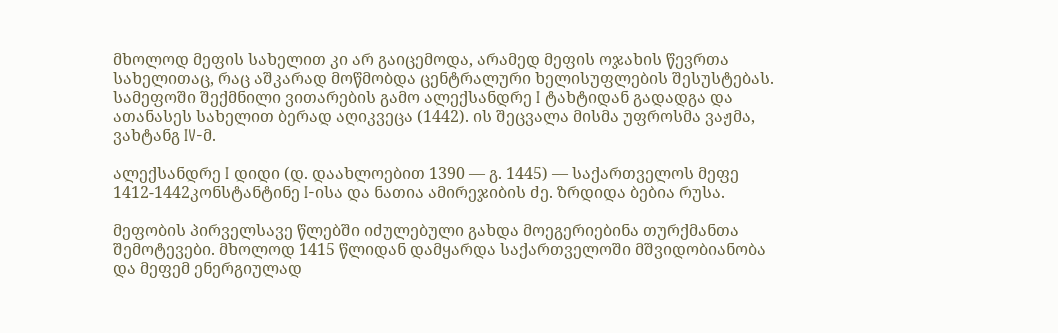მხოლოდ მეფის სახელით კი არ გაიცემოდა, არამედ მეფის ოჯახის წევრთა სახელითაც, რაც აშკარად მოწმობდა ცენტრალური ხელისუფლების შესუსტებას. სამეფოში შექმნილი ვითარების გამო ალექსანდრე I ტახტიდან გადადგა და ათანასეს სახელით ბერად აღიკვეცა (1442). ის შეცვალა მისმა უფროსმა ვაჟმა, ვახტანგ IV-მ.

ალექსანდრე I დიდი (დ. დაახლოებით 1390 — გ. 1445) — საქართველოს მეფე 1412-1442კონსტანტინე I-ისა და ნათია ამირეჯიბის ძე. ზრდიდა ბებია რუსა.

მეფობის პირველსავე წლებში იძულებული გახდა მოეგერიებინა თურქმანთა შემოტევები. მხოლოდ 1415 წლიდან დამყარდა საქართველოში მშვიდობიანობა და მეფემ ენერგიულად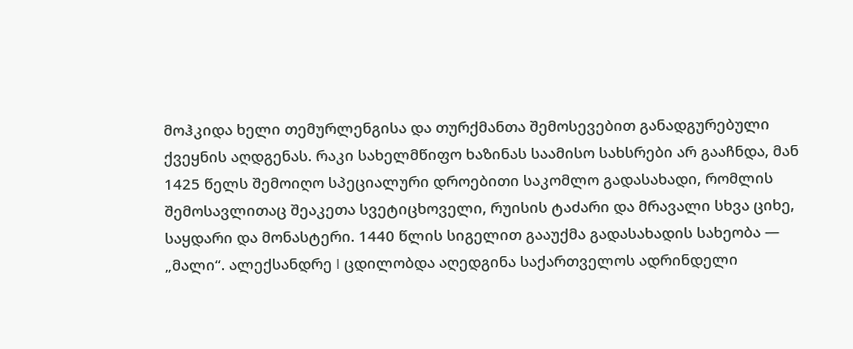მოჰკიდა ხელი თემურლენგისა და თურქმანთა შემოსევებით განადგურებული ქვეყნის აღდგენას. რაკი სახელმწიფო ხაზინას საამისო სახსრები არ გააჩნდა, მან 1425 წელს შემოიღო სპეციალური დროებითი საკომლო გადასახადი, რომლის შემოსავლითაც შეაკეთა სვეტიცხოველი, რუისის ტაძარი და მრავალი სხვა ციხე, საყდარი და მონასტერი. 1440 წლის სიგელით გააუქმა გადასახადის სახეობა — „მალი“. ალექსანდრე I ცდილობდა აღედგინა საქართველოს ადრინდელი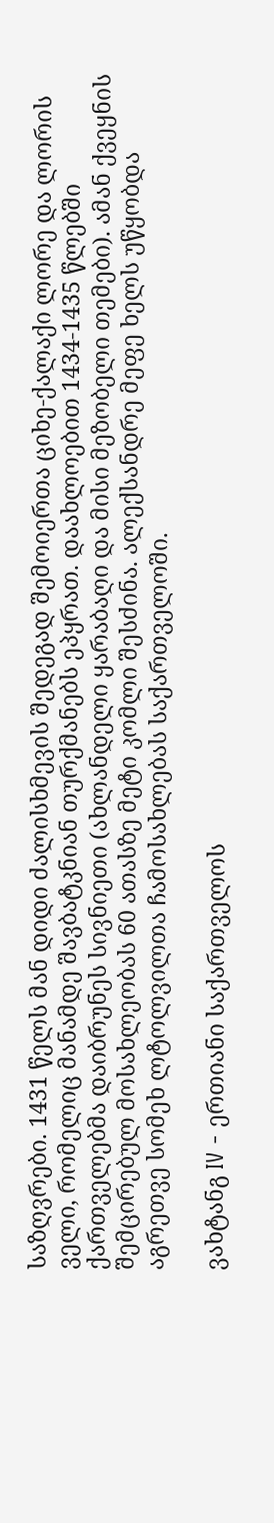საზღვრები. 1431 წელს მან დიდი ძალისხმევის შედეგად შემოიერთა ციხე-ქალაქი ლორე და ლორის ველი, რომელიც მანამდე შავბატკნიან თურქმანებს ეპყრათ. დაახლოებით 1434-1435 წლებში ქართველებმა დაიბრუნეს სივნიეთი (ახლანდელი ყარაბაღი და მისი მეზობელი თემები). ამან ქვეყნის შემცირებულ მოსახლეობას 60 ათასზე მეტი კომლი შესძინა. ალექსანდრე მეფე ხელს უწყობდა აგრეთვე სომეხ ლტოლვილთა ჩამოსახლებას საქართველოში.

ვახტანგ IV - ერთიანი საქართველოს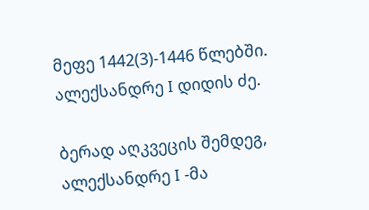მეფე 1442(3)-1446 წლებში. ალექსანდრე I დიდის ძე.

ბერად აღკვეცის შემდეგ, ალექსანდრე I -მა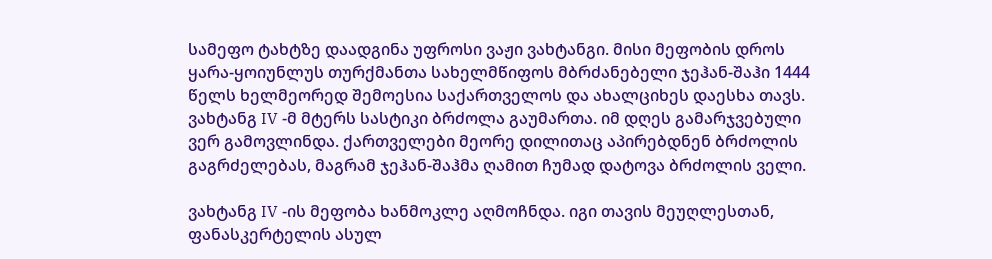სამეფო ტახტზე დაადგინა უფროსი ვაჟი ვახტანგი. მისი მეფობის დროს ყარა-ყოიუნლუს თურქმანთა სახელმწიფოს მბრძანებელი ჯეჰან-შაჰი 1444 წელს ხელმეორედ შემოესია საქართველოს და ახალციხეს დაესხა თავს. ვახტანგ IV -მ მტერს სასტიკი ბრძოლა გაუმართა. იმ დღეს გამარჯვებული ვერ გამოვლინდა. ქართველები მეორე დილითაც აპირებდნენ ბრძოლის გაგრძელებას, მაგრამ ჯეჰან-შაჰმა ღამით ჩუმად დატოვა ბრძოლის ველი.

ვახტანგ IV -ის მეფობა ხანმოკლე აღმოჩნდა. იგი თავის მეუღლესთან, ფანასკერტელის ასულ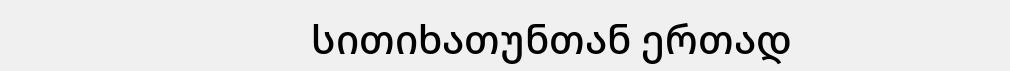სითიხათუნთან ერთად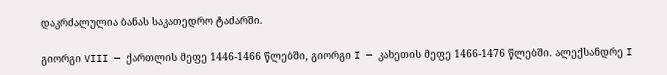დაკრძალულია ბანას საკათედრო ტაძარში.

გიორგი VIII — ქართლის მეფე 1446-1466 წლებში, გიორგი I — კახეთის მეფე 1466-1476 წლებში. ალექსანდრე I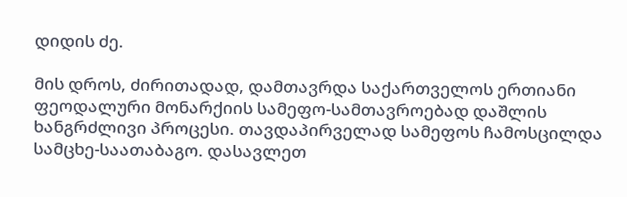დიდის ძე.

მის დროს, ძირითადად, დამთავრდა საქართველოს ერთიანი ფეოდალური მონარქიის სამეფო-სამთავროებად დაშლის ხანგრძლივი პროცესი. თავდაპირველად სამეფოს ჩამოსცილდა სამცხე-საათაბაგო. დასავლეთ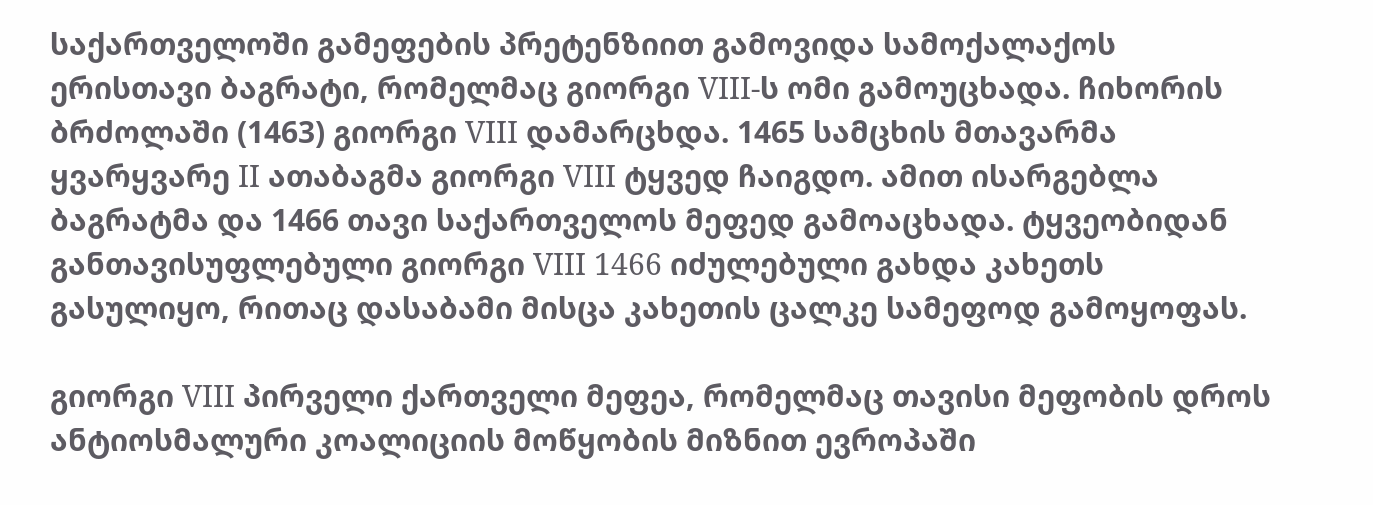საქართველოში გამეფების პრეტენზიით გამოვიდა სამოქალაქოს ერისთავი ბაგრატი, რომელმაც გიორგი VIII-ს ომი გამოუცხადა. ჩიხორის ბრძოლაში (1463) გიორგი VIII დამარცხდა. 1465 სამცხის მთავარმა ყვარყვარე II ათაბაგმა გიორგი VIII ტყვედ ჩაიგდო. ამით ისარგებლა ბაგრატმა და 1466 თავი საქართველოს მეფედ გამოაცხადა. ტყვეობიდან განთავისუფლებული გიორგი VIII 1466 იძულებული გახდა კახეთს გასულიყო, რითაც დასაბამი მისცა კახეთის ცალკე სამეფოდ გამოყოფას.

გიორგი VIII პირველი ქართველი მეფეა, რომელმაც თავისი მეფობის დროს ანტიოსმალური კოალიციის მოწყობის მიზნით ევროპაში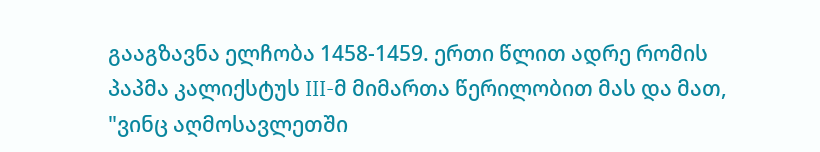გააგზავნა ელჩობა 1458-1459. ერთი წლით ადრე რომის პაპმა კალიქსტუს III-მ მიმართა წერილობით მას და მათ, "ვინც აღმოსავლეთში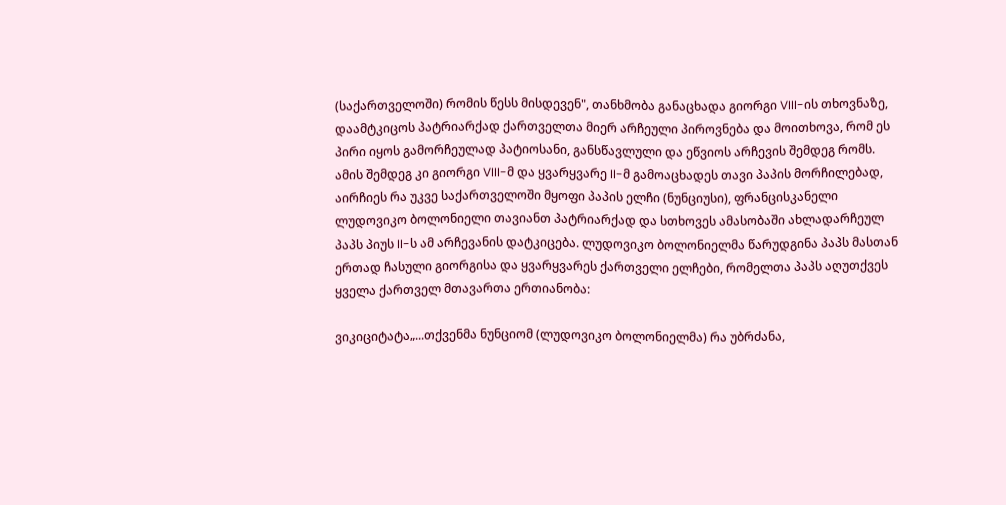(საქართველოში) რომის წესს მისდევენ", თანხმობა განაცხადა გიორგი VIII-ის თხოვნაზე, დაამტკიცოს პატრიარქად ქართველთა მიერ არჩეული პიროვნება და მოითხოვა, რომ ეს პირი იყოს გამორჩეულად პატიოსანი, განსწავლული და ეწვიოს არჩევის შემდეგ რომს. ამის შემდეგ კი გიორგი VIII-მ და ყვარყვარე II-მ გამოაცხადეს თავი პაპის მორჩილებად, აირჩიეს რა უკვე საქართველოში მყოფი პაპის ელჩი (ნუნციუსი), ფრანცისკანელი ლუდოვიკო ბოლონიელი თავიანთ პატრიარქად და სთხოვეს ამასობაში ახლადარჩეულ პაპს პიუს II-ს ამ არჩევანის დატკიცება. ლუდოვიკო ბოლონიელმა წარუდგინა პაპს მასთან ერთად ჩასული გიორგისა და ყვარყვარეს ქართველი ელჩები, რომელთა პაპს აღუთქვეს ყველა ქართველ მთავართა ერთიანობა:

ვიკიციტატა„...თქვენმა ნუნციომ (ლუდოვიკო ბოლონიელმა) რა უბრძანა,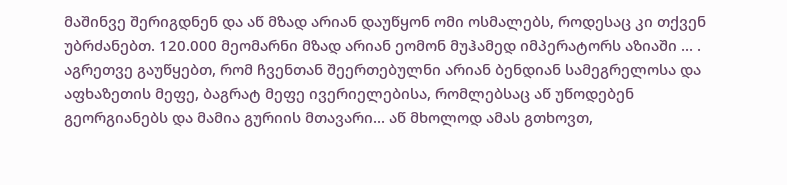მაშინვე შერიგდნენ და აწ მზად არიან დაუწყონ ომი ოსმალებს, როდესაც კი თქვენ უბრძანებთ. 120.000 მეომარნი მზად არიან ეომონ მუჰამედ იმპერატორს აზიაში ... . აგრეთვე გაუწყებთ, რომ ჩვენთან შეერთებულნი არიან ბენდიან სამეგრელოსა და აფხაზეთის მეფე, ბაგრატ მეფე ივერიელებისა, რომლებსაც აწ უწოდებენ გეორგიანებს და მამია გურიის მთავარი... აწ მხოლოდ ამას გთხოვთ,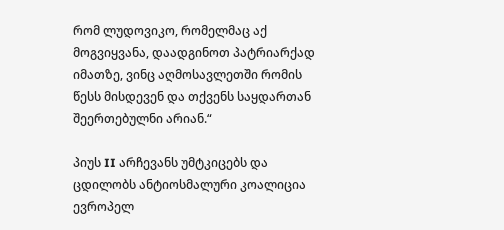რომ ლუდოვიკო, რომელმაც აქ მოგვიყვანა, დაადგინოთ პატრიარქად იმათზე, ვინც აღმოსავლეთში რომის წესს მისდევენ და თქვენს საყდართან შეერთებულნი არიან.“

პიუს II არჩევანს უმტკიცებს და ცდილობს ანტიოსმალური კოალიცია ევროპელ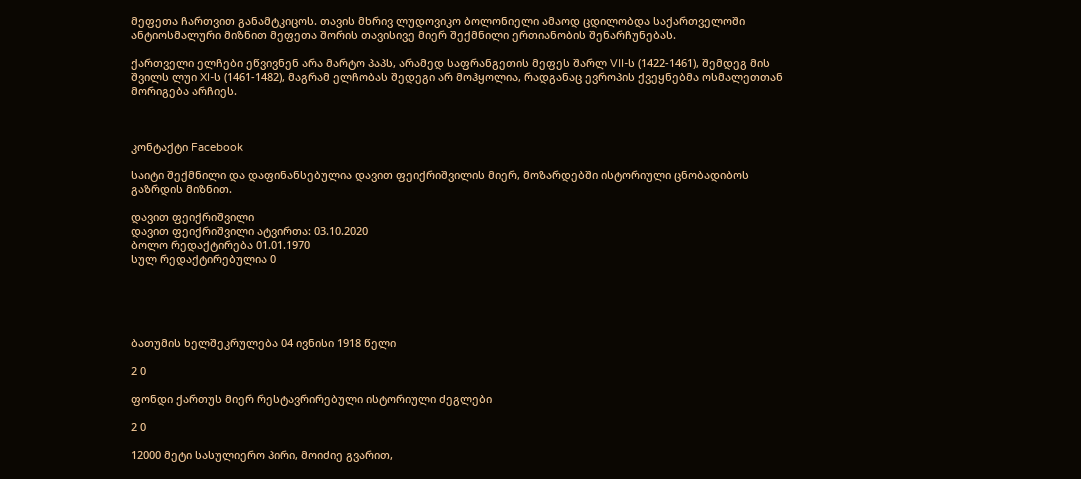მეფეთა ჩართვით განამტკიცოს. თავის მხრივ ლუდოვიკო ბოლონიელი ამაოდ ცდილობდა საქართველოში ანტიოსმალური მიზნით მეფეთა შორის თავისივე მიერ შექმნილი ერთიანობის შენარჩუნებას.

ქართველი ელჩები ეწვივნენ არა მარტო პაპს, არამედ საფრანგეთის მეფეს შარლ VII-ს (1422-1461), შემდეგ მის შვილს ლუი XI-ს (1461-1482), მაგრამ ელჩობას შედეგი არ მოჰყოლია, რადგანაც ევროპის ქვეყნებმა ოსმალეთთან მორიგება არჩიეს.



კონტაქტი Facebook

საიტი შექმნილი და დაფინანსებულია დავით ფეიქრიშვილის მიერ, მოზარდებში ისტორიული ცნობადიბოს გაზრდის მიზნით.

დავით ფეიქრიშვილი
დავით ფეიქრიშვილი ატვირთა: 03.10.2020
ბოლო რედაქტირება 01.01.1970
სულ რედაქტირებულია 0





ბათუმის ხელშეკრულება 04 ივნისი 1918 წელი

2 0

ფონდი ქართუს მიერ რესტავრირებული ისტორიული ძეგლები

2 0

12000 მეტი სასულიერო პირი, მოიძიე გვარით,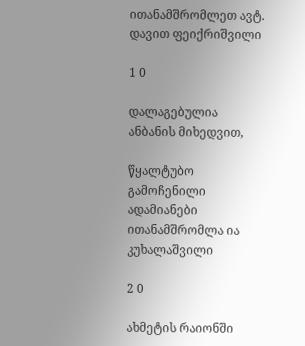ითანამშრომლეთ ავტ. დავით ფეიქრიშვილი

1 0

დალაგებულია ანბანის მიხედვით,

წყალტუბო გამოჩენილი ადამიანები ითანამშრომლა ია კუხალაშვილი

2 0

ახმეტის რაიონში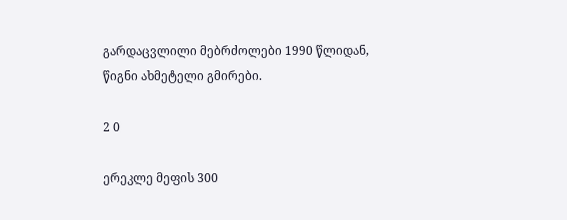გარდაცვლილი მებრძოლები 1990 წლიდან, წიგნი ახმეტელი გმირები.

2 0

ერეკლე მეფის 300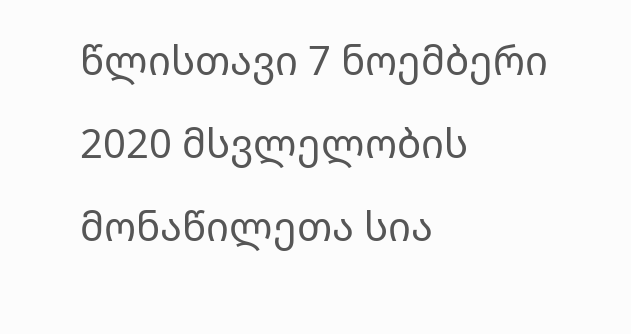წლისთავი 7 ნოემბერი 2020 მსვლელობის მონაწილეთა სია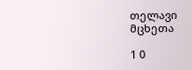თელავი მცხეთა

1 0